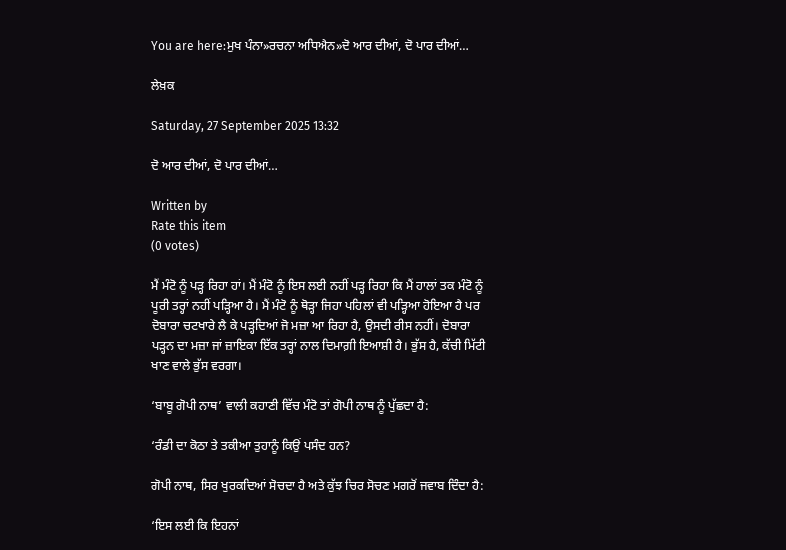You are here:ਮੁਖ ਪੰਨਾ»ਰਚਨਾ ਅਧਿਐਨ»ਦੋ ਆਰ ਦੀਆਂ, ਦੋ ਪਾਰ ਦੀਆਂ…

ਲੇਖ਼ਕ

Saturday, 27 September 2025 13:32

ਦੋ ਆਰ ਦੀਆਂ, ਦੋ ਪਾਰ ਦੀਆਂ…

Written by
Rate this item
(0 votes)

ਮੈਂ ਮੰਟੋ ਨੂੰ ਪੜ੍ਹ ਰਿਹਾ ਹਾਂ। ਮੈਂ ਮੰਟੋ ਨੂੰ ਇਸ ਲਈ ਨਹੀਂ ਪੜ੍ਹ ਰਿਹਾ ਕਿ ਮੈਂ ਹਾਲਾਂ ਤਕ ਮੰਟੋ ਨੂੰ ਪੂਰੀ ਤਰ੍ਹਾਂ ਨਹੀਂ ਪੜ੍ਹਿਆ ਹੈ। ਮੈਂ ਮੰਟੋ ਨੂੰ ਥੋੜ੍ਹਾ ਜਿਹਾ ਪਹਿਲਾਂ ਵੀ ਪੜ੍ਹਿਆ ਹੋਇਆ ਹੈ ਪਰ ਦੋਬਾਰਾ ਚਟਖਾਰੇ ਲੈ ਕੇ ਪੜ੍ਹਦਿਆਂ ਜੋ ਮਜ਼ਾ ਆ ਰਿਹਾ ਹੈ, ਉਸਦੀ ਰੀਸ ਨਹੀਂ। ਦੋਬਾਰਾ ਪੜ੍ਹਨ ਦਾ ਮਜ਼ਾ ਜਾਂ ਜ਼ਾਇਕਾ ਇੱਕ ਤਰ੍ਹਾਂ ਨਾਲ ਦਿਮਾਗ਼ੀ ਇਆਸ਼ੀ ਹੈ। ਭੁੱਸ ਹੈ, ਕੱਚੀ ਮਿੱਟੀ ਖਾਣ ਵਾਲੇ ਭੁੱਸ ਵਰਗਾ।

‘ਬਾਬੂ ਗੋਪੀ ਨਾਥ’ ਵਾਲੀ ਕਹਾਣੀ ਵਿੱਚ ਮੰਟੋ ਤਾਂ ਗੋਪੀ ਨਾਥ ਨੂੰ ਪੁੱਛਦਾ ਹੈ:

‘ਰੰਡੀ ਦਾ ਕੋਠਾ ਤੇ ਤਕੀਆ ਤੁਹਾਨੂੰ ਕਿਉਂ ਪਸੰਦ ਹਨ?

ਗੋਪੀ ਨਾਥ, ਸਿਰ ਖੁਰਕਦਿਆਂ ਸੋਚਦਾ ਹੈ ਅਤੇ ਕੁੱਝ ਚਿਰ ਸੋਚਣ ਮਗਰੋਂ ਜਵਾਬ ਦਿੰਦਾ ਹੈ:

‘ਇਸ ਲਈ ਕਿ ਇਹਨਾਂ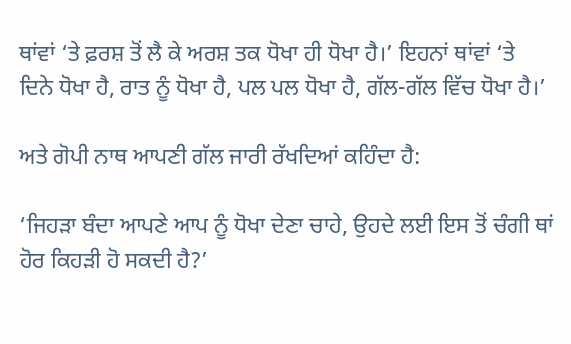ਥਾਂਵਾਂ ‘ਤੇ ਫ਼ਰਸ਼ ਤੋਂ ਲੈ ਕੇ ਅਰਸ਼ ਤਕ ਧੋਖਾ ਹੀ ਧੋਖਾ ਹੈ।’ ਇਹਨਾਂ ਥਾਂਵਾਂ ‘ਤੇ ਦਿਨੇ ਧੋਖਾ ਹੈ, ਰਾਤ ਨੂੰ ਧੋਖਾ ਹੈ, ਪਲ ਪਲ ਧੋਖਾ ਹੈ, ਗੱਲ-ਗੱਲ ਵਿੱਚ ਧੋਖਾ ਹੈ।’

ਅਤੇ ਗੋਪੀ ਨਾਥ ਆਪਣੀ ਗੱਲ ਜਾਰੀ ਰੱਖਦਿਆਂ ਕਹਿੰਦਾ ਹੈ:

‘ਜਿਹੜਾ ਬੰਦਾ ਆਪਣੇ ਆਪ ਨੂੰ ਧੋਖਾ ਦੇਣਾ ਚਾਹੇ, ਉਹਦੇ ਲਈ ਇਸ ਤੋਂ ਚੰਗੀ ਥਾਂ ਹੋਰ ਕਿਹੜੀ ਹੋ ਸਕਦੀ ਹੈ?’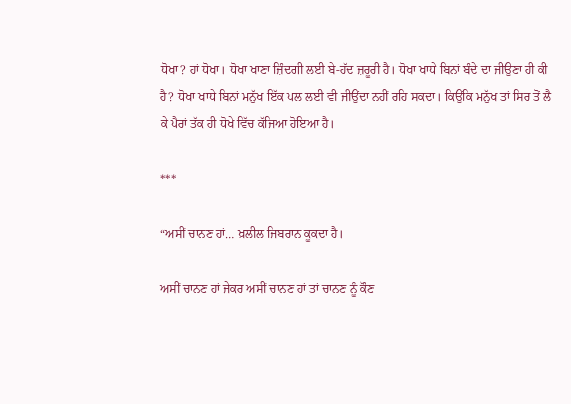ਧੋਖਾ? ਹਾਂ ਧੋਖਾ। ਧੋਖਾ ਖਾਣਾ ਜ਼ਿੰਦਗੀ ਲਈ ਬੇ-ਹੱਦ ਜ਼ਰੂਰੀ ਹੈ। ਧੋਖਾ ਖਾਧੇ ਬਿਨਾਂ ਬੰਦੇ ਦਾ ਜੀਉਣਾ ਹੀ ਕੀ ਹੈ? ਧੋਖਾ ਖਾਧੇ ਬਿਨਾਂ ਮਨੁੱਖ ਇੱਕ ਪਲ ਲਈ ਵੀ ਜੀਉਂਦਾ ਨਹੀਂ ਰਹਿ ਸਕਦਾ। ਕਿਉਂਕਿ ਮਨੁੱਖ ਤਾਂ ਸਿਰ ਤੋਂ ਲੈ ਕੇ ਪੈਰਾਂ ਤੱਕ ਹੀ ਧੋਖੇ ਵਿੱਚ ਕੱਜਿਆ ਹੋਇਆ ਹੈ।

***

“ਅਸੀਂ ਚਾਨਣ ਹਾਂ… ਖ਼ਲੀਲ ਜਿਬਰਾਨ ਕੂਕਦਾ ਹੈ।

ਅਸੀਂ ਚਾਨਣ ਹਾਂ ਜੇਕਰ ਅਸੀਂ ਚਾਨਣ ਹਾਂ ਤਾਂ ਚਾਨਣ ਨੂੰ ਕੌਣ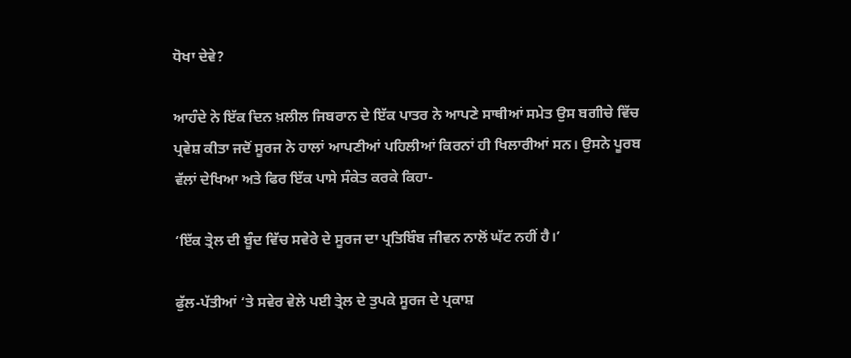ਧੋਖਾ ਦੇਵੇ?

ਆਹੰਦੇ ਨੇ ਇੱਕ ਦਿਨ ਖ਼ਲੀਲ ਜਿਬਰਾਨ ਦੇ ਇੱਕ ਪਾਤਰ ਨੇ ਆਪਣੇ ਸਾਥੀਆਂ ਸਮੇਤ ਉਸ ਬਗੀਚੇ ਵਿੱਚ ਪ੍ਰਵੇਸ਼ ਕੀਤਾ ਜਦੋਂ ਸੂਰਜ ਨੇ ਹਾਲਾਂ ਆਪਣੀਆਂ ਪਹਿਲੀਆਂ ਕਿਰਨਾਂ ਹੀ ਖਿਲਾਰੀਆਂ ਸਨ। ਉਸਨੇ ਪੂਰਬ ਵੱਲਾਂ ਦੇਖਿਆ ਅਤੇ ਫਿਰ ਇੱਕ ਪਾਸੇ ਸੰਕੇਤ ਕਰਕੇ ਕਿਹਾ-

‘ਇੱਕ ਤ੍ਰੇਲ ਦੀ ਬੂੰਦ ਵਿੱਚ ਸਵੇਰੇ ਦੇ ਸੂਰਜ ਦਾ ਪ੍ਰਤਿਬਿੰਬ ਜੀਵਨ ਨਾਲੋਂ ਘੱਟ ਨਹੀਂ ਹੈ।’

ਫੁੱਲ-ਪੱਤੀਆਂ ‘ਤੇ ਸਵੇਰ ਵੇਲੇ ਪਈ ਤ੍ਰੇਲ ਦੇ ਤੁਪਕੇ ਸੂਰਜ ਦੇ ਪ੍ਰਕਾਸ਼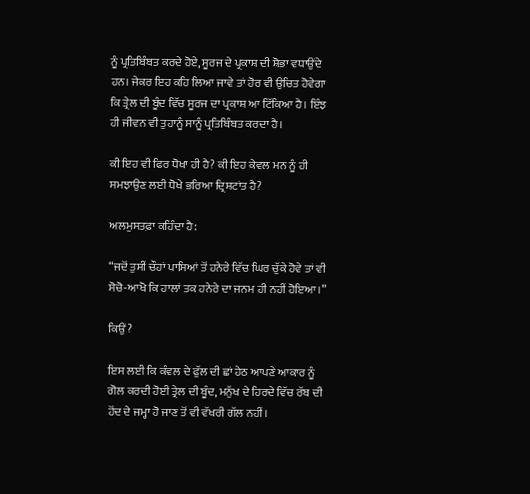ਨੂੰ ਪ੍ਰਤਿਬਿੰਬਤ ਕਰਦੇ ਹੋਏ, ਸੂਰਜ ਦੇ ਪ੍ਰਕਾਸ਼ ਦੀ ਸ਼ੋਭਾ ਵਧਾਉਂਦੇ ਹਨ। ਜੇਕਰ ਇਹ ਕਹਿ ਲਿਆ ਜਾਵੇ ਤਾਂ ਹੋਰ ਵੀ ਉਚਿਤ ਹੋਵੇਗਾ ਕਿ ਤ੍ਰੇਲ ਦੀ ਬੂੰਦ ਵਿੱਚ ਸੂਰਜ ਦਾ ਪ੍ਰਕਾਸ਼ ਆ ਟਿੱਕਿਆ ਹੈ। ਇੰਝ ਹੀ ਜੀਵਨ ਵੀ ਤੁਹਾਨੂੰ ਸਾਨੂੰ ਪ੍ਰਤਿਬਿੰਬਤ ਕਰਦਾ ਹੈ।

ਕੀ ਇਹ ਵੀ ਫਿਰ ਧੋਖਾ ਹੀ ਹੈ? ਕੀ ਇਹ ਕੇਵਲ ਮਨ ਨੂੰ ਹੀ ਸਮਝਾਉਣ ਲਈ ਧੋਖੇ ਭਰਿਆ ਦ੍ਰਿਸ਼ਟਾਂਤ ਹੈ?

ਅਲਮੁਸਤਫ਼ਾ ਕਹਿੰਦਾ ਹੈ:

“ਜਦੋਂ ਤੁਸੀਂ ਚੌਹਾਂ ਪਾਸਿਆਂ ਤੋਂ ਹਨੇਰੇ ਵਿੱਚ ਘਿਰ ਚੁੱਕੇ ਹੋਵੇ ਤਾਂ ਵੀ ਸੋਚੋ-ਆਖੋ ਕਿ ਹਾਲਾਂ ਤਕ ਹਨੇਰੇ ਦਾ ਜਨਮ ਹੀ ਨਹੀਂ ਹੋਇਆ।”

ਕਿਉਂ?

ਇਸ ਲਈ ਕਿ ਕੰਵਲ ਦੇ ਫੁੱਲ ਦੀ ਛਾਂ ਹੇਠ ਆਪਣੇ ਆਕਾਰ ਨੂੰ ਗੋਲ ਕਰਦੀ ਹੋਈ ਤ੍ਰੇਲ ਦੀ ਬੂੰਦ, ਮਨੁੱਖ ਦੇ ਹਿਰਦੇ ਵਿੱਚ ਰੱਬ ਦੀ ਹੋਂਦ ਦੇ ਜਮ੍ਹਾ ਹੋ ਜਾਣ ਤੋਂ ਵੀ ਵੱਖਰੀ ਗੱਲ ਨਹੀਂ।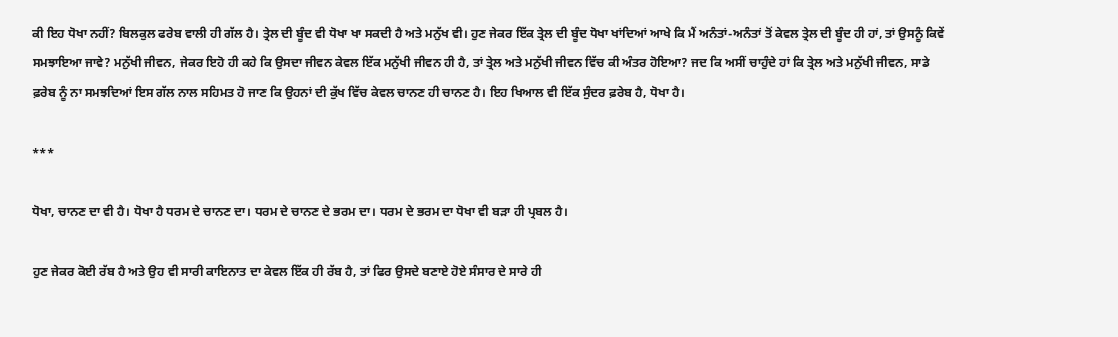ਕੀ ਇਹ ਧੋਖਾ ਨਹੀਂ? ਬਿਲਕੁਲ ਫਰੇਬ ਵਾਲੀ ਹੀ ਗੱਲ ਹੈ। ਤ੍ਰੇਲ ਦੀ ਬੂੰਦ ਵੀ ਧੋਖਾ ਖਾ ਸਕਦੀ ਹੈ ਅਤੇ ਮਨੁੱਖ ਵੀ। ਹੁਣ ਜੇਕਰ ਇੱਕ ਤ੍ਰੇਲ ਦੀ ਬੂੰਦ ਧੋਖਾ ਖਾਂਦਿਆਂ ਆਖੇ ਕਿ ਮੈਂ ਅਨੰਤਾਂ-ਅਨੰਤਾਂ ਤੋਂ ਕੇਵਲ ਤ੍ਰੇਲ ਦੀ ਬੂੰਦ ਹੀ ਹਾਂ, ਤਾਂ ਉਸਨੂੰ ਕਿਵੇਂ ਸਮਝਾਇਆ ਜਾਵੇ? ਮਨੁੱਖੀ ਜੀਵਨ, ਜੇਕਰ ਇਹੋ ਹੀ ਕਹੇ ਕਿ ਉਸਦਾ ਜੀਵਨ ਕੇਵਲ ਇੱਕ ਮਨੁੱਖੀ ਜੀਵਨ ਹੀ ਹੈ, ਤਾਂ ਤ੍ਰੇਲ ਅਤੇ ਮਨੁੱਖੀ ਜੀਵਨ ਵਿੱਚ ਕੀ ਅੰਤਰ ਹੋਇਆ? ਜਦ ਕਿ ਅਸੀਂ ਚਾਹੁੰਦੇ ਹਾਂ ਕਿ ਤ੍ਰੇਲ ਅਤੇ ਮਨੁੱਖੀ ਜੀਵਨ, ਸਾਡੇ ਫ਼ਰੇਬ ਨੂੰ ਨਾ ਸਮਝਦਿਆਂ ਇਸ ਗੱਲ ਨਾਲ ਸਹਿਮਤ ਹੋ ਜਾਣ ਕਿ ਉਹਨਾਂ ਦੀ ਕੁੱਖ ਵਿੱਚ ਕੇਵਲ ਚਾਨਣ ਹੀ ਚਾਨਣ ਹੈ। ਇਹ ਖਿਆਲ ਵੀ ਇੱਕ ਸੁੰਦਰ ਫ਼ਰੇਬ ਹੈ, ਧੋਖਾ ਹੈ।

***

ਧੋਖਾ, ਚਾਨਣ ਦਾ ਵੀ ਹੈ। ਧੋਖਾ ਹੈ ਧਰਮ ਦੇ ਚਾਨਣ ਦਾ। ਧਰਮ ਦੇ ਚਾਨਣ ਦੇ ਭਰਮ ਦਾ। ਧਰਮ ਦੇ ਭਰਮ ਦਾ ਧੋਖਾ ਵੀ ਬੜਾ ਹੀ ਪ੍ਰਬਲ ਹੈ।

ਹੁਣ ਜੇਕਰ ਕੋਈ ਰੱਬ ਹੈ ਅਤੇ ਉਹ ਵੀ ਸਾਰੀ ਕਾਇਨਾਤ ਦਾ ਕੇਵਲ ਇੱਕ ਹੀ ਰੱਬ ਹੈ, ਤਾਂ ਫਿਰ ਉਸਦੇ ਬਣਾਏ ਹੋਏ ਸੰਸਾਰ ਦੇ ਸਾਰੇ ਹੀ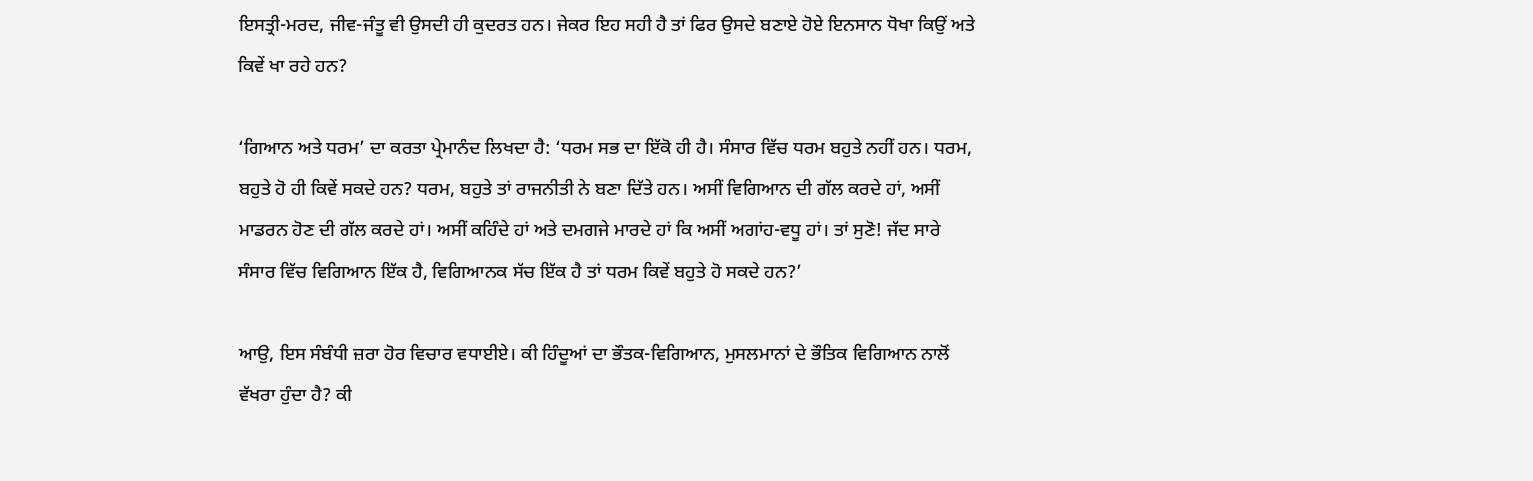ਇਸਤ੍ਰੀ-ਮਰਦ, ਜੀਵ-ਜੰਤੂ ਵੀ ਉਸਦੀ ਹੀ ਕੁਦਰਤ ਹਨ। ਜੇਕਰ ਇਹ ਸਹੀ ਹੈ ਤਾਂ ਫਿਰ ਉਸਦੇ ਬਣਾਏ ਹੋਏ ਇਨਸਾਨ ਧੋਖਾ ਕਿਉਂ ਅਤੇ ਕਿਵੇਂ ਖਾ ਰਹੇ ਹਨ?

‘ਗਿਆਨ ਅਤੇ ਧਰਮ’ ਦਾ ਕਰਤਾ ਪ੍ਰੇਮਾਨੰਦ ਲਿਖਦਾ ਹੈ: ‘ਧਰਮ ਸਭ ਦਾ ਇੱਕੋ ਹੀ ਹੈ। ਸੰਸਾਰ ਵਿੱਚ ਧਰਮ ਬਹੁਤੇ ਨਹੀਂ ਹਨ। ਧਰਮ, ਬਹੁਤੇ ਹੋ ਹੀ ਕਿਵੇਂ ਸਕਦੇ ਹਨ? ਧਰਮ, ਬਹੁਤੇ ਤਾਂ ਰਾਜਨੀਤੀ ਨੇ ਬਣਾ ਦਿੱਤੇ ਹਨ। ਅਸੀਂ ਵਿਗਿਆਨ ਦੀ ਗੱਲ ਕਰਦੇ ਹਾਂ, ਅਸੀਂ ਮਾਡਰਨ ਹੋਣ ਦੀ ਗੱਲ ਕਰਦੇ ਹਾਂ। ਅਸੀਂ ਕਹਿੰਦੇ ਹਾਂ ਅਤੇ ਦਮਗਜੇ ਮਾਰਦੇ ਹਾਂ ਕਿ ਅਸੀਂ ਅਗਾਂਹ-ਵਧੂ ਹਾਂ। ਤਾਂ ਸੁਣੋ! ਜੱਦ ਸਾਰੇ ਸੰਸਾਰ ਵਿੱਚ ਵਿਗਿਆਨ ਇੱਕ ਹੈ, ਵਿਗਿਆਨਕ ਸੱਚ ਇੱਕ ਹੈ ਤਾਂ ਧਰਮ ਕਿਵੇਂ ਬਹੁਤੇ ਹੋ ਸਕਦੇ ਹਨ?’

ਆਉ, ਇਸ ਸੰਬੰਧੀ ਜ਼ਰਾ ਹੋਰ ਵਿਚਾਰ ਵਧਾਈਏ। ਕੀ ਹਿੰਦੂਆਂ ਦਾ ਭੌਤਕ-ਵਿਗਿਆਨ, ਮੁਸਲਮਾਨਾਂ ਦੇ ਭੌਤਿਕ ਵਿਗਿਆਨ ਨਾਲੋਂ ਵੱਖਰਾ ਹੁੰਦਾ ਹੈ? ਕੀ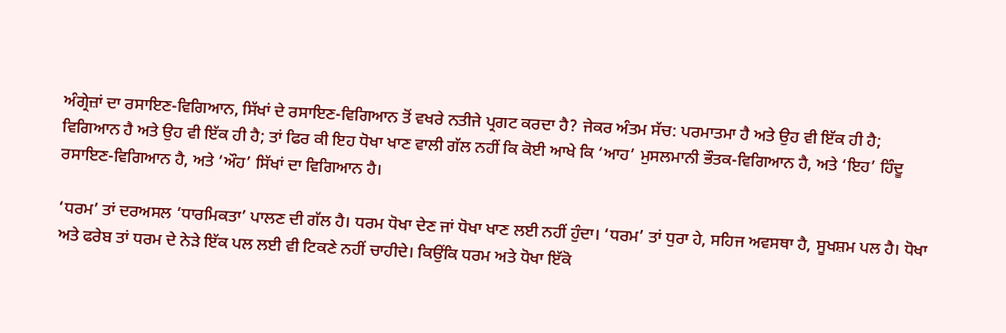ਅੰਗ੍ਰੇਜ਼ਾਂ ਦਾ ਰਸਾਇਣ-ਵਿਗਿਆਨ, ਸਿੱਖਾਂ ਦੇ ਰਸਾਇਣ-ਵਿਗਿਆਨ ਤੋਂ ਵਖਰੇ ਨਤੀਜੇ ਪ੍ਰਗਟ ਕਰਦਾ ਹੈ? ਜੇਕਰ ਅੰਤਮ ਸੱਚ: ਪਰਮਾਤਮਾ ਹੈ ਅਤੇ ਉਹ ਵੀ ਇੱਕ ਹੀ ਹੈ; ਵਿਗਿਆਨ ਹੈ ਅਤੇ ਉਹ ਵੀ ਇੱਕ ਹੀ ਹੈ; ਤਾਂ ਫਿਰ ਕੀ ਇਹ ਧੋਖਾ ਖਾਣ ਵਾਲੀ ਗੱਲ ਨਹੀਂ ਕਿ ਕੋਈ ਆਖੇ ਕਿ ‘ਆਹ’ ਮੁਸਲਮਾਨੀ ਭੌਤਕ-ਵਿਗਿਆਨ ਹੈ, ਅਤੇ ‘ਇਹ’ ਹਿੰਦੂ ਰਸਾਇਣ-ਵਿਗਿਆਨ ਹੈ, ਅਤੇ ‘ਔਹ’ ਸਿੱਖਾਂ ਦਾ ਵਿਗਿਆਨ ਹੈ।

‘ਧਰਮ’ ਤਾਂ ਦਰਅਸਲ ‘ਧਾਰਮਿਕਤਾ’ ਪਾਲਣ ਦੀ ਗੱਲ ਹੈ। ਧਰਮ ਧੋਖਾ ਦੇਣ ਜਾਂ ਧੋਖਾ ਖਾਣ ਲਈ ਨਹੀਂ ਹੁੰਦਾ। ‘ਧਰਮ’ ਤਾਂ ਧੁਰਾ ਹੇ, ਸਹਿਜ ਅਵਸਥਾ ਹੈ, ਸੂਖਸ਼ਮ ਪਲ ਹੈ। ਧੋਖਾ ਅਤੇ ਫਰੇਬ ਤਾਂ ਧਰਮ ਦੇ ਨੇੜੇ ਇੱਕ ਪਲ ਲਈ ਵੀ ਟਿਕਣੇ ਨਹੀਂ ਚਾਹੀਦੇ। ਕਿਉਂਕਿ ਧਰਮ ਅਤੇ ਧੋਖਾ ਇੱਕੋ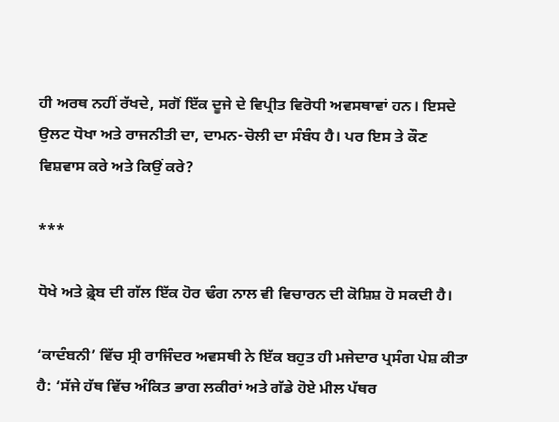ਹੀ ਅਰਥ ਨਹੀਂ ਰੱਖਦੇ, ਸਗੋਂ ਇੱਕ ਦੂਜੇ ਦੇ ਵਿਪ੍ਰੀਤ ਵਿਰੋਧੀ ਅਵਸਥਾਵਾਂ ਹਨ। ਇਸਦੇ ਉਲਟ ਧੋਖਾ ਅਤੇ ਰਾਜਨੀਤੀ ਦਾ, ਦਾਮਨ-ਚੋਲੀ ਦਾ ਸੰਬੰਧ ਹੈ। ਪਰ ਇਸ ਤੇ ਕੌਣ ਵਿਸ਼ਵਾਸ ਕਰੇ ਅਤੇ ਕਿਉਂ ਕਰੇ?

***

ਧੋਖੇ ਅਤੇ ਫ਼੍ਰੇਬ ਦੀ ਗੱਲ ਇੱਕ ਹੋਰ ਢੰਗ ਨਾਲ ਵੀ ਵਿਚਾਰਨ ਦੀ ਕੋਸ਼ਿਸ਼ ਹੋ ਸਕਦੀ ਹੈ।

‘ਕਾਦੰਬਨੀ’ ਵਿੱਚ ਸ੍ਰੀ ਰਾਜਿੰਦਰ ਅਵਸਥੀ ਨੇ ਇੱਕ ਬਹੁਤ ਹੀ ਮਜੇਦਾਰ ਪ੍ਰਸੰਗ ਪੇਸ਼ ਕੀਤਾ ਹੈ: ‘ਸੱਜੇ ਹੱਥ ਵਿੱਚ ਅੰਕਿਤ ਭਾਗ ਲਕੀਰਾਂ ਅਤੇ ਗੱਡੇ ਹੋਏ ਮੀਲ ਪੱਥਰ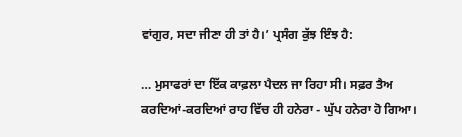ਵਾਂਗੁਰ, ਸਦਾ ਜੀਣਾ ਹੀ ਤਾਂ ਹੈ।’ ਪ੍ਰਸੰਗ ਕੁੱਝ ਇੰਝ ਹੈ:

… ਮੁਸਾਫਰਾਂ ਦਾ ਇੱਕ ਕਾਫ਼ਲਾ ਪੈਦਲ ਜਾ ਰਿਹਾ ਸੀ। ਸਫ਼ਰ ਤੈਅ ਕਰਦਿਆਂ-ਕਰਦਿਆਂ ਰਾਹ ਵਿੱਚ ਹੀ ਹਨੇਰਾ - ਘੁੱਪ ਹਨੇਰਾ ਹੋ ਗਿਆ।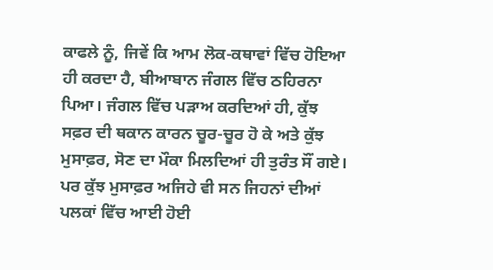ਕਾਫਲੇ ਨੂੰ, ਜਿਵੇਂ ਕਿ ਆਮ ਲੋਕ-ਕਥਾਵਾਂ ਵਿੱਚ ਹੋਇਆ ਹੀ ਕਰਦਾ ਹੈ, ਬੀਆਬਾਨ ਜੰਗਲ ਵਿੱਚ ਠਹਿਰਨਾ ਪਿਆ। ਜੰਗਲ ਵਿੱਚ ਪੜਾਅ ਕਰਦਿਆਂ ਹੀ, ਕੁੱਝ ਸਫ਼ਰ ਦੀ ਥਕਾਨ ਕਾਰਨ ਚੂਰ-ਚੂਰ ਹੋ ਕੇ ਅਤੇ ਕੁੱਝ ਮੁਸਾਫ਼ਰ, ਸੋਣ ਦਾ ਮੌਕਾ ਮਿਲਦਿਆਂ ਹੀ ਤੁਰੰਤ ਸੌਂ ਗਏ। ਪਰ ਕੁੱਝ ਮੁਸਾਫ਼ਰ ਅਜਿਹੇ ਵੀ ਸਨ ਜਿਹਨਾਂ ਦੀਆਂ ਪਲਕਾਂ ਵਿੱਚ ਆਈ ਹੋਈ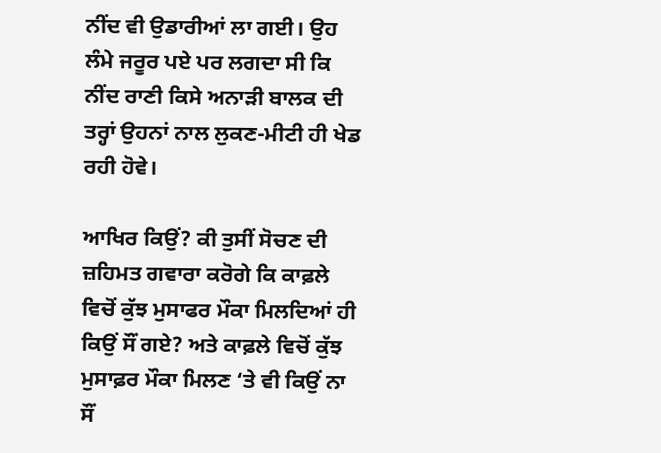ਨੀਂਦ ਵੀ ਉਡਾਰੀਆਂ ਲਾ ਗਈ। ਉਹ ਲੰਮੇ ਜਰੂਰ ਪਏ ਪਰ ਲਗਦਾ ਸੀ ਕਿ ਨੀਂਦ ਰਾਣੀ ਕਿਸੇ ਅਨਾੜੀ ਬਾਲਕ ਦੀ ਤਰ੍ਹਾਂ ਉਹਨਾਂ ਨਾਲ ਲੁਕਣ-ਮੀਟੀ ਹੀ ਖੇਡ ਰਹੀ ਹੋਵੇ।

ਆਖਿਰ ਕਿਉਂ? ਕੀ ਤੁਸੀਂ ਸੋਚਣ ਦੀ ਜ਼ਹਿਮਤ ਗਵਾਰਾ ਕਰੋਗੇ ਕਿ ਕਾਫ਼ਲੇ ਵਿਚੋਂ ਕੁੱਝ ਮੁਸਾਫਰ ਮੌਕਾ ਮਿਲਦਿਆਂ ਹੀ ਕਿਉਂ ਸੌਂ ਗਏ? ਅਤੇ ਕਾਫ਼ਲੇ ਵਿਚੋਂ ਕੁੱਝ ਮੁਸਾਫ਼ਰ ਮੌਕਾ ਮਿਲਣ ‘ਤੇ ਵੀ ਕਿਉਂ ਨਾ ਸੌਂ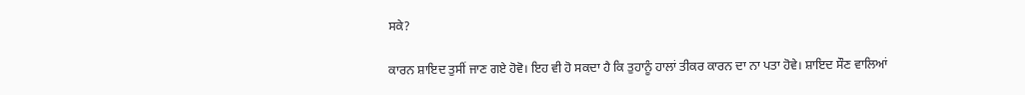ਸਕੇ?

ਕਾਰਨ ਸ਼ਾਇਦ ਤੁਸੀਂ ਜਾਣ ਗਏ ਹੋਵੋ। ਇਹ ਵੀ ਹੋ ਸਕਦਾ ਹੈ ਕਿ ਤੁਹਾਨੂੰ ਹਾਲਾਂ ਤੀਕਰ ਕਾਰਨ ਦਾ ਨਾ ਪਤਾ ਹੋਵੇ। ਸ਼ਾਇਦ ਸੌਣ ਵਾਲਿਆਂ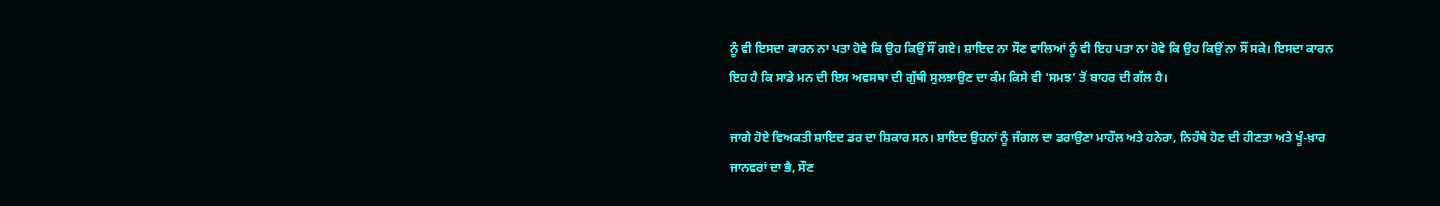ਨੂੰ ਵੀ ਇਸਦਾ ਕਾਰਨ ਨਾ ਪਤਾ ਹੋਵੇ ਕਿ ਉਹ ਕਿਉਂ ਸੌਂ ਗਏ। ਸ਼ਾਇਦ ਨਾ ਸੌਣ ਵਾਲਿਆਂ ਨੂੰ ਵੀ ਇਹ ਪਤਾ ਨਾ ਹੋਵੇ ਕਿ ਉਹ ਕਿਉਂ ਨਾ ਸੌਂ ਸਕੇ। ਇਸਦਾ ਕਾਰਨ ਇਹ ਹੈ ਕਿ ਸਾਡੇ ਮਨ ਦੀ ਇਸ ਅਵਸਥਾ ਦੀ ਗੁੱਥੀ ਸੁਲਝਾਉਣ ਦਾ ਕੰਮ ਕਿਸੇ ਵੀ ‘ਸਮਝ’ ਤੋਂ ਬਾਹਰ ਦੀ ਗੱਲ ਹੈ।

ਜਾਗੇ ਹੋਏ ਵਿਅਕਤੀ ਸ਼ਾਇਦ ਡਰ ਦਾ ਸ਼ਿਕਾਰ ਸਨ। ਸ਼ਾਇਦ ਉਹਨਾਂ ਨੂੰ ਜੰਗਲ ਦਾ ਡਰਾਉਣਾ ਮਾਹੌਲ ਅਤੇ ਹਨੇਰਾ, ਨਿਹੱਥੇ ਹੋਣ ਦੀ ਹੀਣਤਾ ਅਤੇ ਖੂੰ-ਖ਼ਾਰ ਜਾਨਵਰਾਂ ਦਾ ਭੈ, ਸੌਣ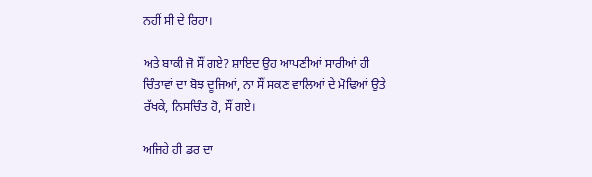ਨਹੀਂ ਸੀ ਦੇ ਰਿਹਾ।

ਅਤੇ ਬਾਕੀ ਜੋ ਸੌਂ ਗਏ? ਸ਼ਾਇਦ ਉਹ ਆਪਣੀਆਂ ਸਾਰੀਆਂ ਹੀ ਚਿੰਤਾਵਾਂ ਦਾ ਬੋਝ ਦੂਜਿਆਂ, ਨਾ ਸੌਂ ਸਕਣ ਵਾਲਿਆਂ ਦੇ ਮੋਢਿਆਂ ਉਤੇ ਰੱਖਕੇ, ਨਿਸਚਿੰਤ ਹੋ, ਸੌਂ ਗਏ।

ਅਜਿਹੇ ਹੀ ਡਰ ਦਾ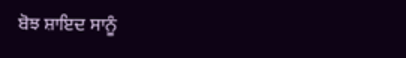ਬੋਝ ਸ਼ਾਇਦ ਸਾਨੂੰ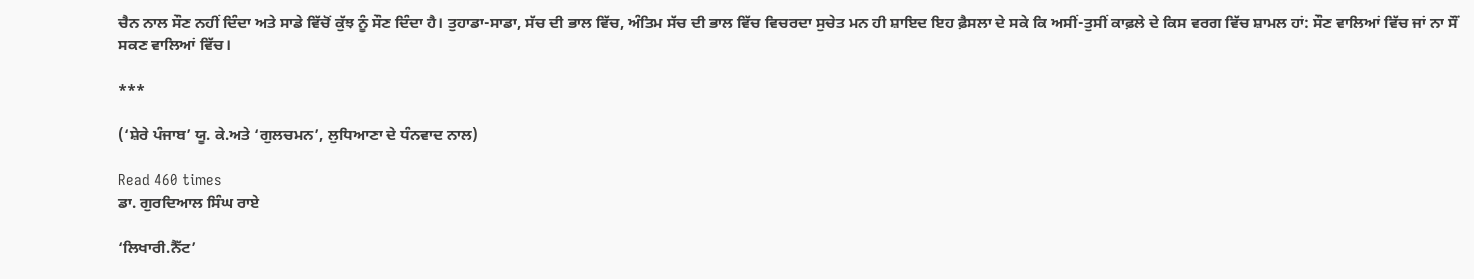ਚੈਨ ਨਾਲ ਸੌਣ ਨਹੀਂ ਦਿੰਦਾ ਅਤੇ ਸਾਡੇ ਵਿੱਚੋਂ ਕੁੱਝ ਨੂੰ ਸੌਣ ਦਿੰਦਾ ਹੈ। ਤੁਹਾਡਾ-ਸਾਡਾ, ਸੱਚ ਦੀ ਭਾਲ ਵਿੱਚ, ਅੰਤਿਮ ਸੱਚ ਦੀ ਭਾਲ ਵਿੱਚ ਵਿਚਰਦਾ ਸੁਚੇਤ ਮਨ ਹੀ ਸ਼ਾਇਦ ਇਹ ਫ਼ੈਸਲਾ ਦੇ ਸਕੇ ਕਿ ਅਸੀਂ-ਤੁਸੀਂ ਕਾਫ਼ਲੇ ਦੇ ਕਿਸ ਵਰਗ ਵਿੱਚ ਸ਼ਾਮਲ ਹਾਂ: ਸੌਣ ਵਾਲਿਆਂ ਵਿੱਚ ਜਾਂ ਨਾ ਸੌਂ ਸਕਣ ਵਾਲਿਆਂ ਵਿੱਚ।

***

(‘ਸ਼ੇਰੇ ਪੰਜਾਬ’ ਯੂ. ਕੇ.ਅਤੇ ‘ਗੁਲਚਮਨ’, ਲੁਧਿਆਣਾ ਦੇ ਧੰਨਵਾਦ ਨਾਲ)

Read 460 times
ਡਾ. ਗੁਰਦਿਆਲ ਸਿੰਘ ਰਾਏ

‘ਲਿਖਾਰੀ.ਨੈੱਟ’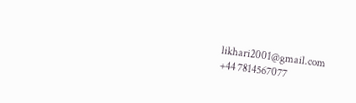likhari2001@gmail.com
+44 7814567077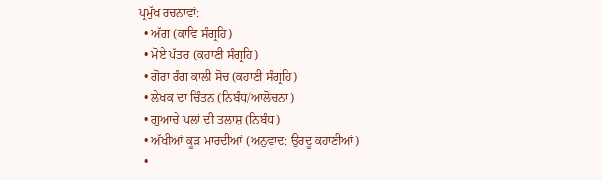ਪ੍ਰਮੁੱਖ ਰਚਨਾਵਾਂ:
  • ਅੱਗ (ਕਾਵਿ ਸੰਗ੍ਰਹਿ)
  • ਮੋਏ ਪੱਤਰ (ਕਹਾਣੀ ਸੰਗ੍ਰਹਿ)
  • ਗੋਰਾ ਰੰਗ ਕਾਲੀ ਸੋਚ (ਕਹਾਣੀ ਸੰਗ੍ਰਹਿ)
  • ਲੇਖਕ ਦਾ ਚਿੰਤਨ (ਨਿਬੰਧ/ਆਲੋਚਨਾ)
  • ਗੁਆਚੇ ਪਲਾਂ ਦੀ ਤਲਾਸ਼ (ਨਿਬੰਧ)
  • ਅੱਖੀਆਂ ਕੂੜ ਮਾਰਦੀਆਂ (ਅਨੁਵਾਦ: ਉਰਦੂ ਕਹਾਣੀਆਂ)
  •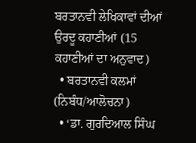ਬਰਤਾਨਵੀ ਲੇਖਿਕਾਵਾਂ ਦੀਆਂ ਉਰਦੂ ਕਹਾਣੀਆਂ (15 ਕਹਾਣੀਆਂ ਦਾ ਅਨੁਵਾਦ)
  • ਬਰਤਾਨਵੀ ਕਲਮਾਂ (ਨਿਬੰਧ/ਆਲੋਚਨਾ)
  • ‘ਡਾ. ਗੁਰਦਿਆਲ ਸਿੰਘ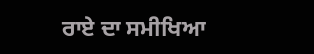ਰਾਏ ਦਾ ਸਮੀਖਿਆ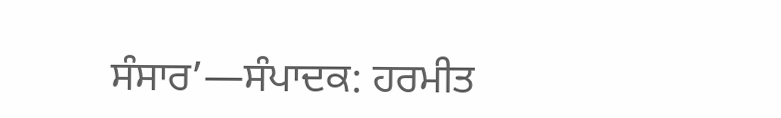ਸੰਸਾਰ’—ਸੰਪਾਦਕ: ਹਰਮੀਤ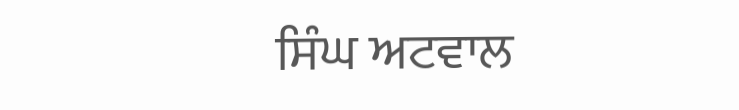ਸਿੰਘ ਅਟਵਾਲ